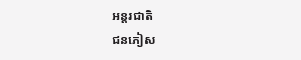អន្តរជាតិ
ជនភៀស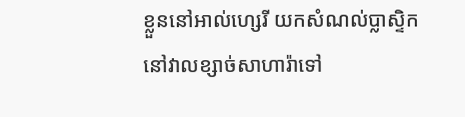ខ្លួននៅអាល់ហ្សេរី យកសំណល់ប្លាស្ទិកនៅវាលខ្សាច់សាហារ៉ាទៅ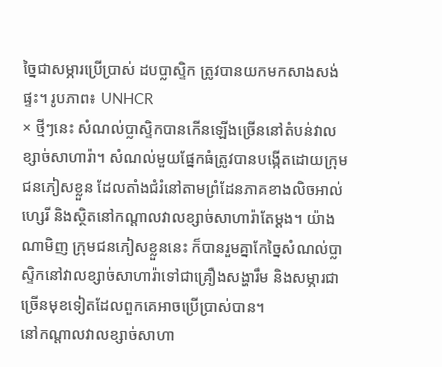ច្នៃជាសម្ភារប្រើប្រាស់ ដបប្លាស្ទិក ត្រូវបានយកមកសាងសង់ផ្ទះ។ រូបភាព៖ UNHCR
× ថ្មីៗនេះ សំណល់ប្លាស្ទិកបានកើនឡើងច្រើននៅតំបន់វាលខ្សាច់សាហារ៉ា។ សំណល់មួយផ្នែកធំត្រូវបានបង្កើតដោយក្រុមជនភៀសខ្លួន ដែលតាំងជំរំនៅតាមព្រំដែនភាគខាងលិចអាល់ហ្សេរី និងស្ថិតនៅកណ្តាលវាលខ្សាច់សាហារ៉ាតែម្តង។ យ៉ាងណាមិញ ក្រុមជនភៀសខ្លួននេះ ក៏បានរួមគ្នាកែច្នៃសំណល់ប្លាស្ទិកនៅវាលខ្សាច់សាហារ៉ាទៅជាគ្រឿងសង្ហារឹម និងសម្ភារជាច្រើនមុខទៀតដែលពួកគេអាចប្រើប្រាស់បាន។
នៅកណ្តាលវាលខ្សាច់សាហា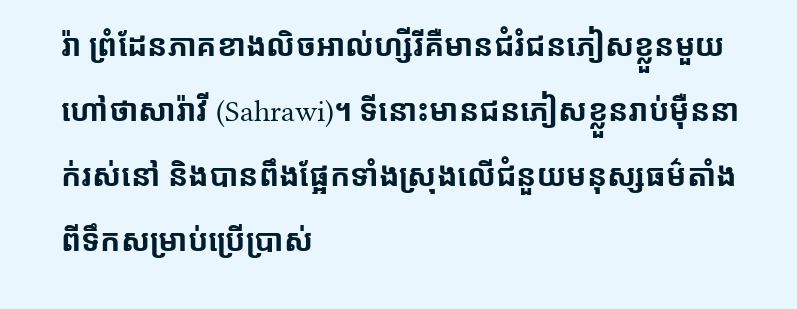រ៉ា ព្រំដែនភាគខាងលិចអាល់ហ្សីរីគឺមានជំរំជនភៀសខ្លួនមួយហៅថាសារ៉ាវី (Sahrawi)។ ទីនោះមានជនភៀសខ្លួនរាប់ម៉ឺននាក់រស់នៅ និងបានពឹងផ្អែកទាំងស្រុងលើជំនួយមនុស្សធម៌តាំងពីទឹកសម្រាប់ប្រើប្រាស់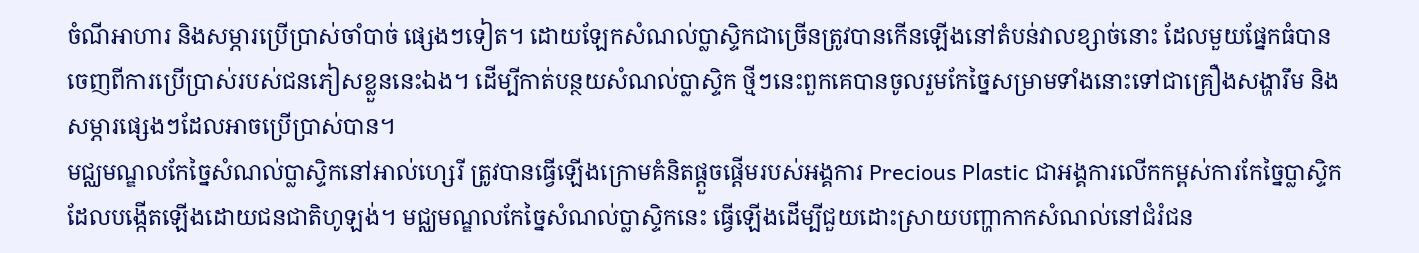ចំណីអាហារ និងសម្ភារប្រើប្រាស់ចាំបាច់ ផ្សេងៗទៀត។ ដោយឡែកសំណល់ប្លាស្ទិកជាច្រើនត្រូវបានកើនឡើងនៅតំបន់វាលខ្សាច់នោះ ដែលមួយផ្នែកធំបានចេញពីការប្រើប្រាស់របស់ជនភៀសខ្លួននេះឯង។ ដើម្បីកាត់បន្ថយសំណល់ប្លាស្ទិក ថ្មីៗនេះពួកគេបានចូលរួមកែច្នៃសម្រាមទាំងនោះទៅជាគ្រឿងសង្ហារឹម និងសម្ភារផ្សេងៗដែលអាចប្រើប្រាស់បាន។
មជ្ឈមណ្ឌលកែច្នៃសំណល់ប្លាស្ទិកនៅអាល់ហ្សេរី ត្រូវបានធ្វើឡើងក្រោមគំនិតផ្ដួចផ្ដើមរបស់អង្គការ Precious Plastic ជាអង្គការលើកកម្ពស់ការកែច្នៃប្លាស្ទិកដែលបង្កើតឡើងដោយជនជាតិហូឡង់។ មជ្ឈមណ្ឌលកែច្នៃសំណល់ប្លាស្ទិកនេះ ធ្វើឡើងដើម្បីជួយដោះស្រាយបញ្ហាកាកសំណល់នៅជំរំជន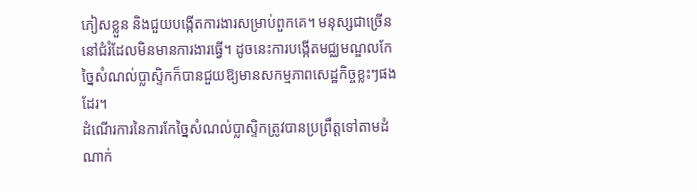ភៀសខ្លួន និងជួយបង្កើតការងារសម្រាប់ពួកគេ។ មនុស្សជាច្រើននៅជំរំដែលមិនមានការងារធ្វើ។ ដូចនេះការបង្កើតមជ្ឈមណ្ឌលកែច្នៃសំណល់ប្លាស្ទិកក៏បានជួយឱ្យមានសកម្មភាពសេដ្ឋកិច្ចខ្លះៗផងដែរ។
ដំណើរការនៃការកែច្នៃសំណល់ប្លាស្ទិកត្រូវបានប្រព្រឹត្តទៅតាមដំណាក់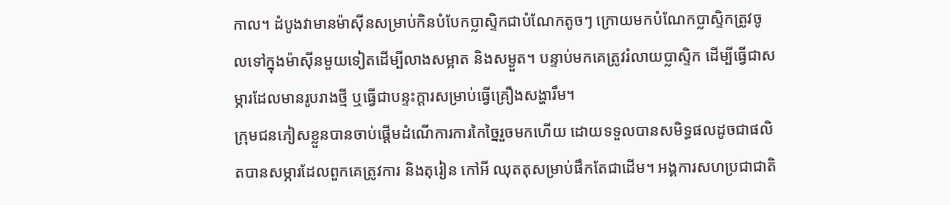កាល។ ដំបូងវាមានម៉ាស៊ីនសម្រាប់កិនបំបែកប្លាស្ទិកជាបំណែកតូចៗ ក្រោយមកបំណែកប្លាស្ទិកត្រូវចូលទៅក្នុងម៉ាស៊ីនមួយទៀតដើម្បីលាងសម្អាត និងសម្ងួត។ បន្ទាប់មកគេត្រូវរំលាយប្លាស្ទិក ដើម្បីធ្វើជាសម្ភារដែលមានរូបរាងថ្មី ឬធ្វើជាបន្ទះក្ដារសម្រាប់ធ្វើគ្រឿងសង្ហារឹម។
ក្រុមជនភៀសខ្លួនបានចាប់ផ្តើមដំណើការការកៃច្នៃរួចមកហើយ ដោយទទួលបានសមិទ្ធផលដូចជាផលិតបានសម្ភារដែលពួកគេត្រូវការ និងតុរៀន កៅអី ឈុតតុសម្រាប់ផឹកតែជាដើម។ អង្គការសហប្រជាជាតិ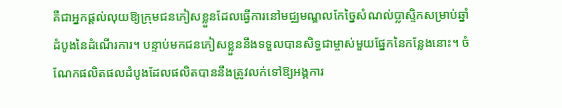គឺជាអ្នកផ្តល់លុយឱ្យក្រុមជនភៀសខ្លួនដែលធ្វើការនៅមជ្ឈមណ្ឌលកែច្នៃសំណល់ប្លាស្ទិកសម្រាប់ឆ្នាំដំបូងនៃដំណើរការ។ បន្ទាប់មកជនភៀសខ្លួននឹងទទួលបានសិទ្ធជាម្ចាស់មួយផ្នែកនៃកន្លែងនោះ។ ចំណែកផលិតផលដំបូងដែលផលិតបាននឹងត្រូវលក់ទៅឱ្យអង្គការ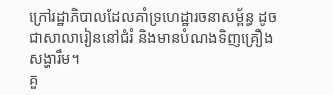ក្រៅរដ្ឋាភិបាលដែលគាំទ្រហេដ្ឋារចនាសម្ព័ន្ធ ដូចជាសាលារៀននៅជំរំ និងមានបំណងទិញគ្រឿងសង្ហារឹម។
គួ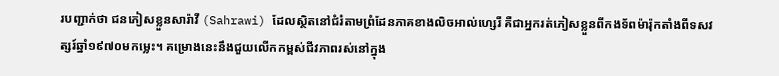របញ្ជាក់ថា ជនភៀសខ្លួនសារ៉ាវី (Sahrawi) ដែលស្ថិតនៅជំរំតាមព្រំដែនភាគខាងលិចអាល់ហ្សេរី គឺជាអ្នករត់ភៀសខ្លួនពីកងទ័ពម៉ារ៉ុកតាំងពីទសវត្សរ៍ឆ្នាំ១៩៧០មកម្លេះ។ គម្រោងនេះនឹងជួយលើកកម្ពស់ជីវភាពរស់នៅក្នុង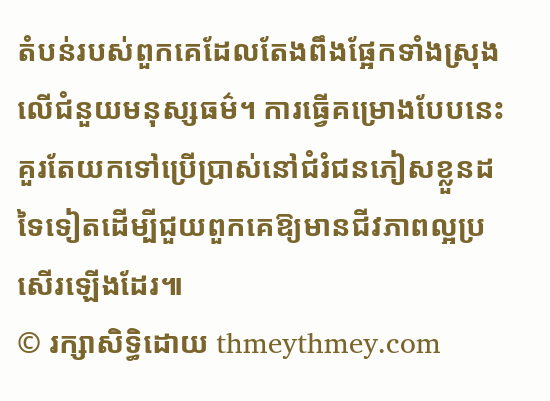តំបន់របស់ពួកគេដែលតែងពឹងផ្អែកទាំងស្រុងលើជំនួយមនុស្សធម៌។ ការធ្វើគម្រោងបែបនេះ គួរតែយកទៅប្រើប្រាស់នៅជំរំជនភៀសខ្លួនដទៃទៀតដើម្បីជួយពួកគេឱ្យមានជីវភាពល្អប្រសើរឡើងដែរ៕
© រក្សាសិទ្ធិដោយ thmeythmey.com